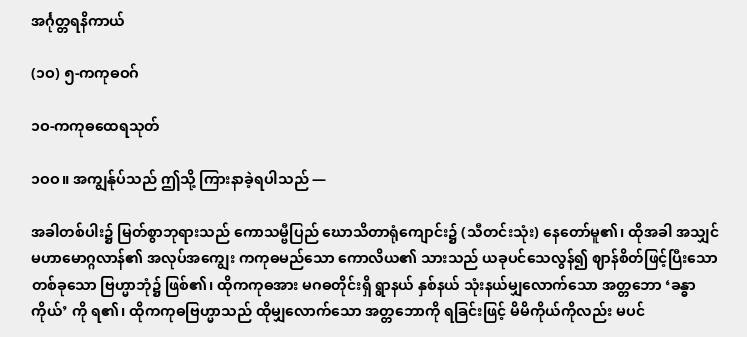အင်္ဂုတ္တရနိကာယ်

(၁ဝ) ၅-ကကုဓဝဂ်

၁ဝ-ကကုဓထေရသုတ်

၁ဝဝ။ အကျွန်ုပ်သည် ဤသို့ ကြားနာခဲ့ရပါသည် —

အခါတစ်ပါး၌ မြတ်စွာဘုရားသည် ကောသမ္ဗီပြည် ဃောသိတာရုံကျောင်း၌ (သီတင်းသုံး) နေတော်မူ၏၊ ထိုအခါ အသျှင်မဟာမောဂ္ဂလာန်၏ အလုပ်အကျွေး ကကုဓမည်သော ကောလိယ၏ သားသည် ယခုပင်သေလွန်၍ ဈာန်စိတ်ဖြင့်ပြီးသော တစ်ခုသော ဗြဟ္မာဘုံ၌ ဖြစ်၏၊ ထိုကကုဓအား မဂဓတိုင်းရှိ ရွာနယ် နှစ်နယ် သုံးနယ်မျှလောက်သော အတ္တဘော ‘ခန္ဓာကိုယ်’ ကို ရ၏၊ ထိုကကုဓဗြဟ္မာသည် ထိုမျှလောက်သော အတ္တဘောကို ရခြင်းဖြင့် မိမိကိုယ်ကိုလည်း မပင်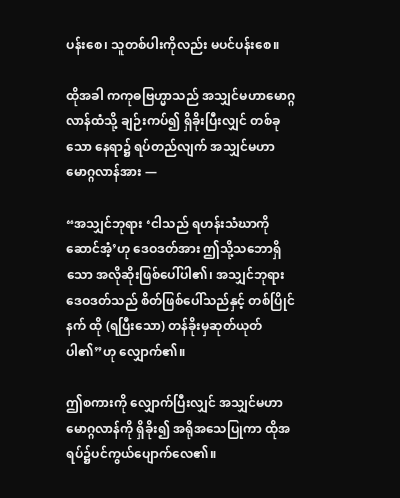ပန်းစေ၊ သူတစ်ပါးကိုလည်း မပင်ပန်းစေ။

ထိုအခါ ကကုဓဗြဟ္မာသည် အသျှင်မဟာမောဂ္ဂလာန်ထံသို့ ချဉ်းကပ်၍ ရှိခိုးပြီးလျှင် တစ်ခုသော နေရာ၌ ရပ်တည်လျက် အသျှင်မဟာမောဂ္ဂလာန်အား —

“အသျှင်ဘုရား ‘ငါသည် ရဟန်းသံဃာကို ဆောင်အံ့’ဟု ဒေဝဒတ်အား ဤသို့သဘောရှိသော အလိုဆိုးဖြစ်ပေါ်ပါ၏၊ အသျှင်ဘုရား ဒေဝဒတ်သည် စိတ်ဖြစ်ပေါ်သည်နှင့် တစ်ပြိုင်နက် ထို (ရပြီးသော) တန်ခိုးမှဆုတ်ယုတ်ပါ၏”ဟု လျှောက်၏။

ဤစကားကို လျှောက်ပြီးလျှင် အသျှင်မဟာမောဂ္ဂလာန်ကို ရှိခိုး၍ အရိုအသေပြုကာ ထိုအရပ်၌ပင်ကွယ်ပျောက်လေ၏။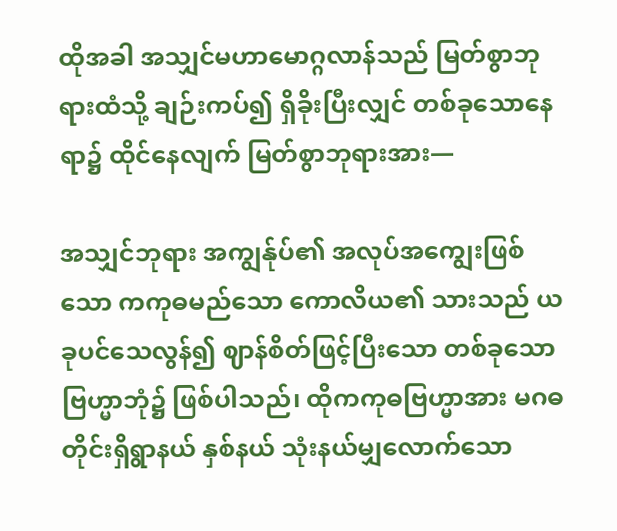ထိုအခါ အသျှင်မဟာမောဂ္ဂလာန်သည် မြတ်စွာဘုရားထံသို့ ချဉ်းကပ်၍ ရှိခိုးပြီးလျှင် တစ်ခုသောနေရာ၌ ထိုင်နေလျက် မြတ်စွာဘုရားအား—

အသျှင်ဘုရား အကျွန်ုပ်၏ အလုပ်အကျွေးဖြစ်သော ကကုဓမည်သော ကောလိယ၏ သားသည် ယခုပင်သေလွန်၍ ဈာန်စိတ်ဖြင့်ပြီးသော တစ်ခုသော ဗြဟ္မာဘုံ၌ ဖြစ်ပါသည်၊ ထိုကကုဓဗြဟ္မာအား မဂဓ တိုင်းရှိရွာနယ် နှစ်နယ် သုံးနယ်မျှလောက်သော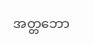အတ္တဘော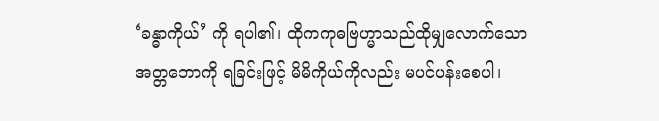‘ခန္ဓာကိုယ်’ ကို ရပါ၏၊ ထိုကကုဓဗြဟ္မာသည်ထိုမျှလောက်သော အတ္တဘောကို ရခြင်းဖြင့် မိမိကိုယ်ကိုလည်း မပင်ပန်းစေပါ၊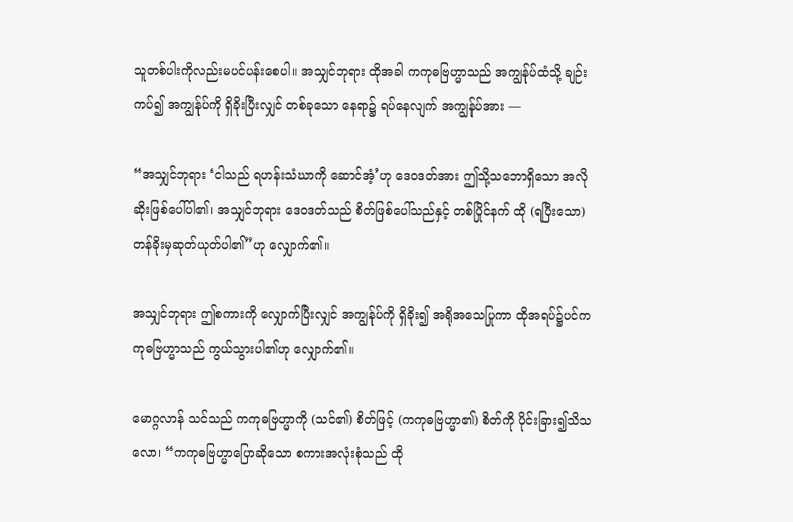သူတစ်ပါးကိုလည်းမပင်ပန်းစေပါ။ အသျှင်ဘုရား ထိုအခါ ကကုဓဗြဟ္မာသည် အကျွန်ုပ်ထံသို့ ချဉ်းကပ်၍ အကျွန်ုပ်ကို ရှိခိုးပြီးလျှင် တစ်ခုသော နေရာ၌ ရပ်နေလျက် အကျွန်ုပ်အား —

“အသျှင်ဘုရား ‘ငါသည် ရဟန်းသံဃာကို ဆောင်အံ့’ဟု ဒေဝဒတ်အား ဤသို့သဘောရှိသော အလိုဆိုးဖြစ်ပေါ်ပါ၏၊ အသျှင်ဘုရား ဒေဝဒတ်သည် စိတ်ဖြစ်ပေါ်သည်နှင့် တစ်ပြိုင်နက် ထို (ရပြီးသော) တန်ခိုးမှဆုတ်ယုတ်ပါ၏”ဟု လျှောက်၏။

အသျှင်ဘုရား ဤစကားကို လျှောက်ပြီးလျှင် အကျွန်ုပ်ကို ရှိခိုး၍ အရိုအသေပြုကာ ထိုအရပ်၌ပင်ကကုဓဗြဟ္မာသည် ကွယ်သွားပါ၏ဟု လျှောက်၏။

မောဂ္ဂလာန် သင်သည် ကကုဓဗြဟ္မာကို (သင်၏) စိတ်ဖြင့် (ကကုဓဗြဟ္မာ၏) စိတ်ကို ပိုင်းခြား၍သိသလော၊ “ကကုဓဗြဟ္မာပြောဆိုသော စကားအလုံးစုံသည် ထို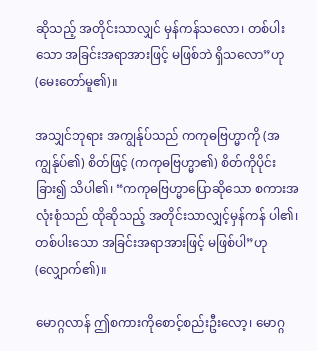ဆိုသည့် အတိုင်းသာလျှင် မှန်ကန်သလော၊ တစ်ပါးသော အခြင်းအရာအားဖြင့် မဖြစ်ဘဲ ရှိသလော”ဟု (မေးတော်မူ၏)။

အသျှင်ဘုရား အကျွန်ုပ်သည် ကကုဓဗြဟ္မာကို (အကျွန်ုပ်၏) စိတ်ဖြင့် (ကကုဓဗြဟ္မာ၏) စိတ်ကိုပိုင်းခြား၍ သိပါ၏၊ “ကကုဓဗြဟ္မာပြောဆိုသော စကားအလုံးစုံသည် ထိုဆိုသည့် အတိုင်းသာလျှင့်မှန်ကန် ပါ၏၊ တစ်ပါးသော အခြင်းအရာအားဖြင့် မဖြစ်ပါ”ဟု (လျှောက်၏)။

မောဂ္ဂလာန် ဤစကားကိုစောင့်စည်းဦးလော့၊ မောဂ္ဂ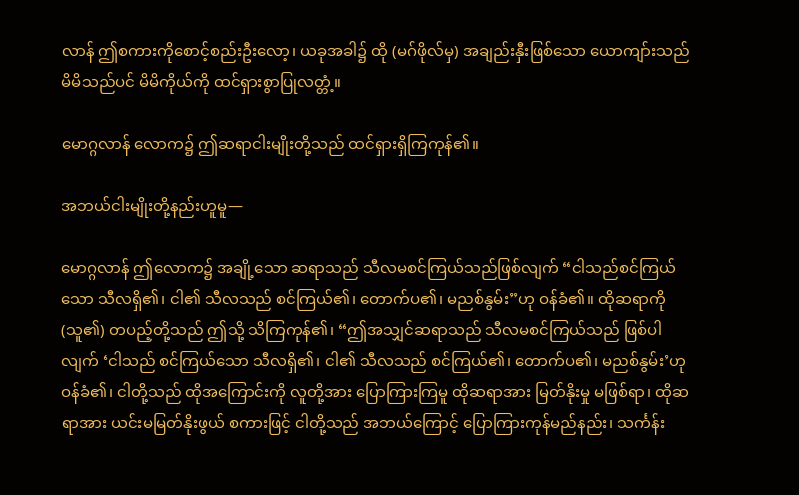လာန် ဤစကားကိုစောင့်စည်းဦးလော့၊ ယခုအခါ၌ ထို (မဂ်ဖိုလ်မှ) အချည်းနှီးဖြစ်သော ယောကျာ်းသည် မိမိသည်ပင် မိမိကိုယ်ကို ထင်ရှားစွာပြုလတ္တံ့။

မောဂ္ဂလာန် လောက၌ ဤဆရာငါးမျိုးတို့သည် ထင်ရှားရှိကြကုန်၏။

အဘယ်ငါးမျိုးတို့နည်းဟူမူ—

မောဂ္ဂလာန် ဤလောက၌ အချို့သော ဆရာသည် သီလမစင်ကြယ်သည်ဖြစ်လျက် “ငါသည်စင်ကြယ်သော သီလရှိ၏၊ ငါ၏ သီလသည် စင်ကြယ်၏၊ တောက်ပ၏၊ မညစ်နွမ်း”ဟု ဝန်ခံ၏။ ထိုဆရာကို (သူ၏) တပည့်တို့သည် ဤသို့ သိကြကုန်၏၊ “ဤအသျှင်ဆရာသည် သီလမစင်ကြယ်သည် ဖြစ်ပါလျက် ‘ငါသည် စင်ကြယ်သော သီလရှိ၏၊ ငါ၏ သီလသည် စင်ကြယ်၏၊ တောက်ပ၏၊ မညစ်နွမ်း’ဟုဝန်ခံ၏၊ ငါတို့သည် ထိုအကြောင်းကို လူတို့အား ပြောကြားကြမူ ထိုဆရာအား မြတ်နိုးမှု မဖြစ်ရာ၊ ထိုဆရာအား ယင်းမမြတ်နိုးဖွယ် စကားဖြင့် ငါတို့သည် အဘယ်ကြောင့် ပြောကြားကုန်မည်နည်း၊ သင်္ကန်း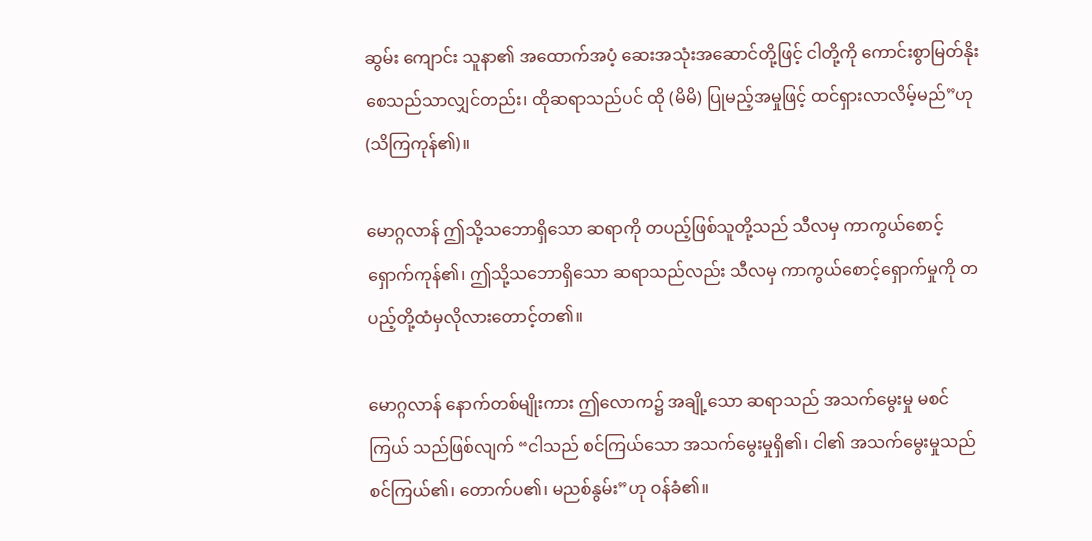ဆွမ်း ကျောင်း သူနာ၏ အထောက်အပံ့ ဆေးအသုံးအဆောင်တို့ဖြင့် ငါတို့ကို ကောင်းစွာမြတ်နိုးစေသည်သာလျှင်တည်း၊ ထိုဆရာသည်ပင် ထို (မိမိ) ပြုမည့်အမှုဖြင့် ထင်ရှားလာလိမ့်မည်”ဟု (သိကြကုန်၏)။

မောဂ္ဂလာန် ဤသို့သဘောရှိသော ဆရာကို တပည့်ဖြစ်သူတို့သည် သီလမှ ကာကွယ်စောင့်ရှောက်ကုန်၏၊ ဤသို့သဘောရှိသော ဆရာသည်လည်း သီလမှ ကာကွယ်စောင့်ရှောက်မှုကို တပည့်တို့ထံမှလိုလားတောင့်တ၏။

မောဂ္ဂလာန် နောက်တစ်မျိုးကား ဤလောက၌ အချို့သော ဆရာသည် အသက်မွေးမှု မစင်ကြယ် သည်ဖြစ်လျက် “ငါသည် စင်ကြယ်သော အသက်မွေးမှုရှိ၏၊ ငါ၏ အသက်မွေးမှုသည် စင်ကြယ်၏၊ တောက်ပ၏၊ မညစ်နွမ်း”ဟု ဝန်ခံ၏။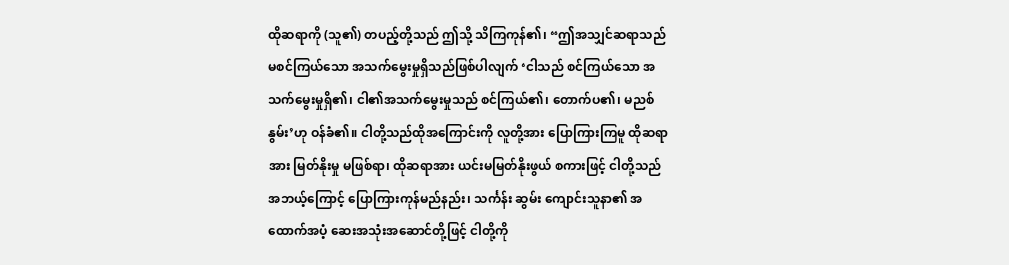ထိုဆရာကို (သူ၏) တပည့်တို့သည် ဤသို့ သိကြကုန်၏၊ “ဤအသျှင်ဆရာသည် မစင်ကြယ်သော အသက်မွေးမှုရှိသည်ဖြစ်ပါလျက် ‘ငါသည် စင်ကြယ်သော အသက်မွေးမှုရှိ၏၊ ငါ၏အသက်မွေးမှုသည် စင်ကြယ်၏၊ တောက်ပ၏၊ မညစ်နွမ်း’ဟု ဝန်ခံ၏။ ငါတို့သည်ထိုအကြောင်းကို လူတို့အား ပြောကြားကြမူ ထိုဆရာအား မြတ်နိုးမှု မဖြစ်ရာ၊ ထိုဆရာအား ယင်းမမြတ်နိုးဖွယ် စကားဖြင့် ငါတို့သည် အဘယ့်ကြောင့် ပြောကြားကုန်မည်နည်း၊ သင်္ကန်း ဆွမ်း ကျောင်းသူနာ၏ အထောက်အပံ့ ဆေးအသုံးအဆောင်တို့ဖြင့် ငါတို့ကို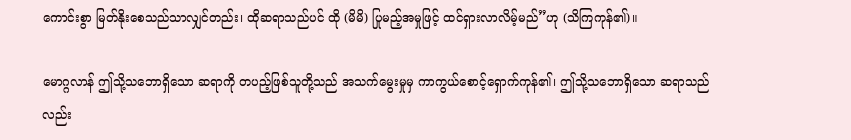ကောင်းစွာ မြတ်နိုးစေသည်သာလျှင်တည်း၊ ထိုဆရာသည်ပင် ထို (မိမိ) ပြုမည့်အမှုဖြင့် ထင်ရှားလာလိမ့်မည်”ဟု (သိကြကုန်၏)။

မောဂ္ဂလာန် ဤသို့သဘောရှိသော ဆရာကို တပည့်ဖြစ်သူတို့သည် အသက်မွေးမှုမှ ကာကွယ်စောင့်ရှောက်ကုန်၏၊ ဤသို့သဘောရှိသော ဆရာသည်လည်း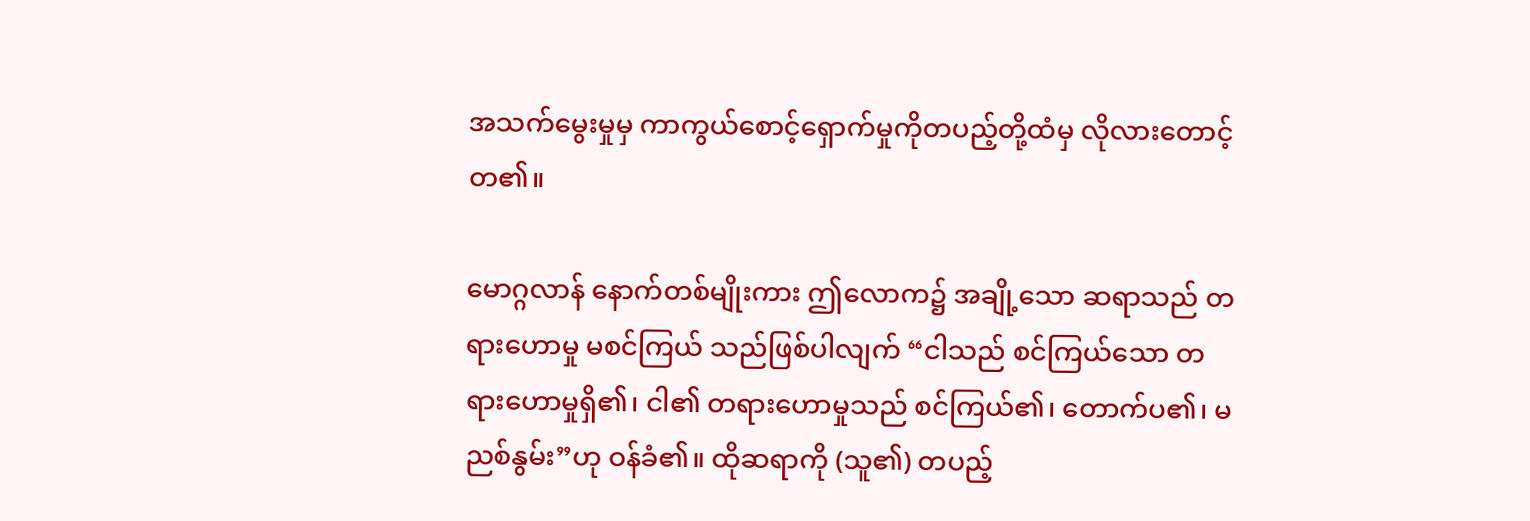အသက်မွေးမှုမှ ကာကွယ်စောင့်ရှောက်မှုကိုတပည့်တို့ထံမှ လိုလားတောင့်တ၏။

မောဂ္ဂလာန် နောက်တစ်မျိုးကား ဤလောက၌ အချို့သော ဆရာသည် တရားဟောမှု မစင်ကြယ် သည်ဖြစ်ပါလျက် “ငါသည် စင်ကြယ်သော တရားဟောမှုရှိ၏၊ ငါ၏ တရားဟောမှုသည် စင်ကြယ်၏၊ တောက်ပ၏၊ မညစ်နွမ်း”ဟု ဝန်ခံ၏။ ထိုဆရာကို (သူ၏) တပည့်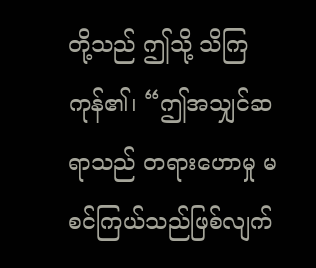တို့သည် ဤသို့ သိကြကုန်၏၊ “ဤအသျှင်ဆရာသည် တရားဟောမှု မစင်ကြယ်သည်ဖြစ်လျက်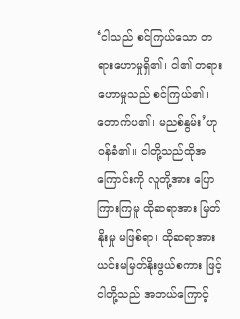‘ငါသည် စင်ကြယ်သော တရားဟောမှုရှိ၏၊ ငါ၏ တရားဟောမှုသည် စင်ကြယ်၏၊ တောက်ပ၏၊ မညစ်နွမ်း’ဟု ဝန်ခံ၏။ ငါတို့သည်ထိုအကြောင်းကို လူတို့အား ပြောကြားကြမူ ထိုဆရာအား မြတ်နိုးမှု မဖြစ်ရာ၊ ထိုဆရာအားယင်းမမြတ်နိုးဖွယ်စကား ဖြင့် ငါတို့သည် အဘယ်ကြောင့်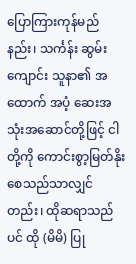ပြောကြားကုန်မည်နည်း၊ သင်္ကန်း ဆွမ်းကျောင်း သူနာ၏ အထောက် အပံ့ ဆေးအသုံးအဆောင်တို့ဖြင့် ငါတို့ကို ကောင်းစွာ့မြတ်နိုးစေသည်သာလျှင်တည်း၊ ထိုဆရာသည်ပင် ထို (မိမိ) ပြု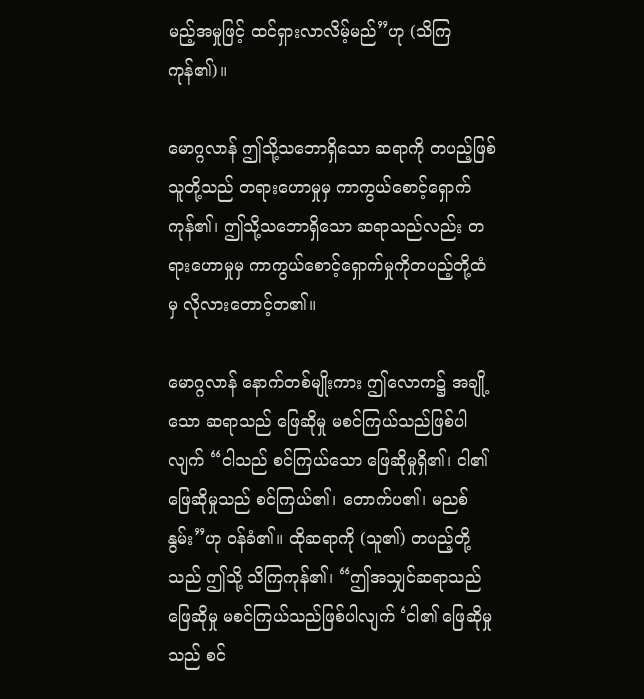မည့်အမှုဖြင့် ထင်ရှားလာလိမ့်မည်”ဟု (သိကြကုန်၏)။

မောဂ္ဂလာန် ဤသို့သဘောရှိသော ဆရာကို တပည့်ဖြစ်သူတို့သည် တရားဟောမှုမှ ကာကွယ်စောင့်ရှောက်ကုန်၏၊ ဤသို့သဘောရှိသော ဆရာသည်လည်း တရားဟောမှုမှ ကာကွယ်စောင့်ရှောက်မှုကိုတပည့်တို့ထံမှ လိုလားတောင့်တ၏။

မောဂ္ဂလာန် နောက်တစ်မျိုးကား ဤလောက၌ အချို့သော ဆရာသည် ဖြေဆိုမှု မစင်ကြယ်သည်ဖြစ်ပါလျက် “ငါသည် စင်ကြယ်သော ဖြေဆိုမှုရှိ၏၊ ငါ၏ ဖြေဆိုမှုသည် စင်ကြယ်၏၊ တောက်ပ၏၊ မညစ်နွမ်း”ဟု ဝန်ခံ၏။ ထိုဆရာကို (သူ၏) တပည့်တို့သည် ဤသို့ သိကြကုန်၏၊ “ဤအသျှင်ဆရာသည် ဖြေဆိုမှု မစင်ကြယ်သည်ဖြစ်ပါလျက် ‘ငါ၏ ဖြေဆိုမှုသည် စင်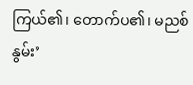ကြယ်၏၊ တောက်ပ၏၊ မညစ်နွမ်း’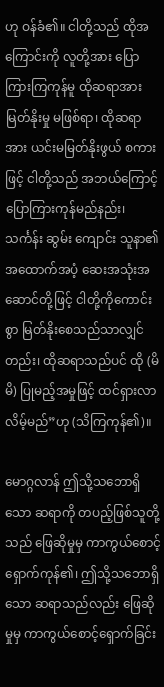ဟု ဝန်ခံ၏။ ငါတို့သည် ထိုအကြောင်းကို လူတို့အား ပြောကြားကြကုန်မူ ထိုဆရာအားမြတ်နိုးမှု မဖြစ်ရာ၊ ထိုဆရာအား ယင်းမမြတ်နိုးဖွယ် စကားဖြင့် ငါတို့သည် အဘယ်ကြောင့် ပြောကြားကုန်မည်နည်း၊ သင်္ကန်း ဆွမ်း ကျောင်း သူနာ၏ အထောက်အပံ့ ဆေးအသုံးအဆောင်တို့ဖြင့် ငါတို့ကိုကောင်းစွာ မြတ်နိုးစေသည်သာလျှင်တည်း၊ ထိုဆရာသည်ပင် ထို (မိမိ) ပြုမည့်အမှုဖြင့် ထင်ရှားလာလိမ့်မည်”ဟု (သိကြကုန်၏)။

မောဂ္ဂလာန် ဤသို့သဘောရှိသော ဆရာကို တပည့်ဖြစ်သူတို့သည် ဖြေဆိုမှုမှ ကာကွယ်စောင့်ရှောက်ကုန်၏၊ ဤသို့သဘောရှိသော ဆရာသည်လည်း ဖြေဆိုမှုမှ ကာကွယ်စောင့်ရှောက်ခြင်း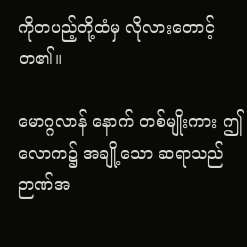ကိုတပည့်တို့ထံမှ လိုလားတောင့်တ၏။

မောဂ္ဂလာန် နောက် တစ်မျိုးကား ဤလောက၌ အချို့သော ဆရာသည် ဉာဏ်အ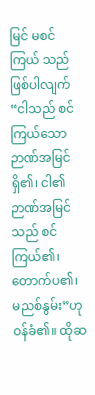မြင် မစင်ကြယ် သည်ဖြစ်ပါလျက် “ငါသည် စင်ကြယ်သော ဉာဏ်အမြင်ရှိ၏၊ ငါ၏ ဉာဏ်အမြင်သည် စင်ကြယ်၏၊ တောက်ပ၏၊ မညစ်နွမ်း”ဟု ဝန်ခံ၏။ ထိုဆ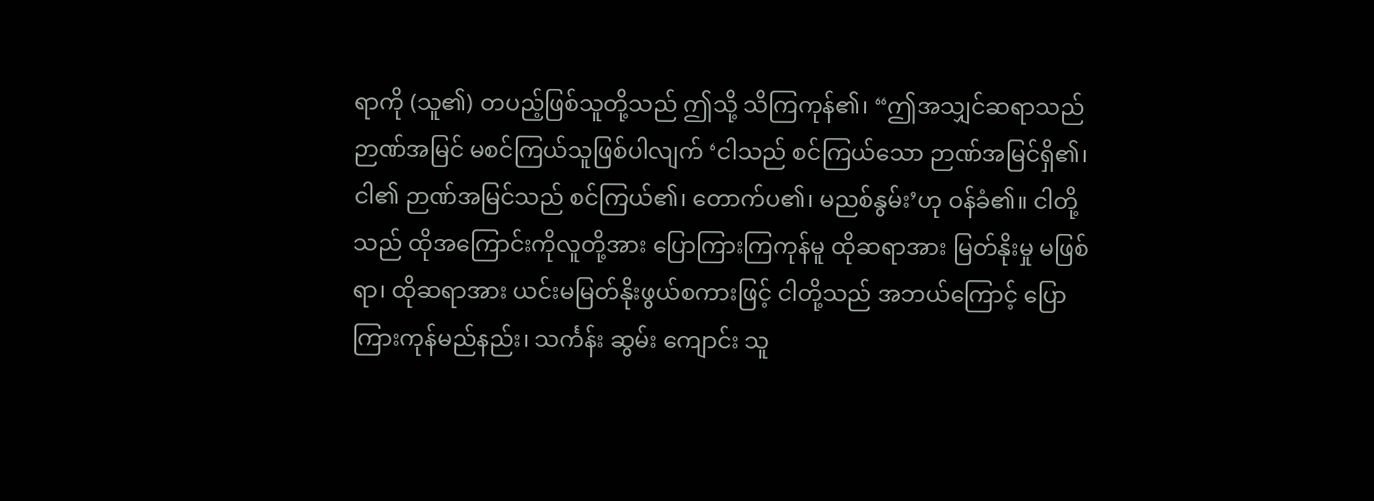ရာကို (သူ၏) တပည့်ဖြစ်သူတို့သည် ဤသို့ သိကြကုန်၏၊ “ဤအသျှင်ဆရာသည် ဉာဏ်အမြင် မစင်ကြယ်သူဖြစ်ပါလျက် ‘ငါသည် စင်ကြယ်သော ဉာဏ်အမြင်ရှိ၏၊ ငါ၏ ဉာဏ်အမြင်သည် စင်ကြယ်၏၊ တောက်ပ၏၊ မညစ်နွမ်း’ဟု ဝန်ခံ၏။ ငါတို့သည် ထိုအကြောင်းကိုလူတို့အား ပြောကြားကြကုန်မူ ထိုဆရာအား မြတ်နိုးမှု မဖြစ်ရာ၊ ထိုဆရာအား ယင်းမမြတ်နိုးဖွယ်စကားဖြင့် ငါတို့သည် အဘယ်ကြောင့် ပြောကြားကုန်မည်နည်း၊ သင်္ကန်း ဆွမ်း ကျောင်း သူ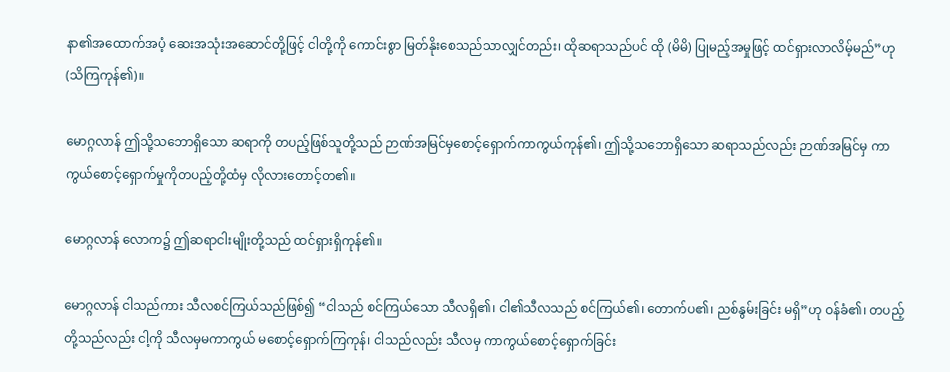နာ၏အထောက်အပံ့ ဆေးအသုံးအဆောင်တို့ဖြင့် ငါတို့ကို ကောင်းစွာ မြတ်နိုးစေသည်သာလျှင်တည်း၊ ထိုဆရာသည်ပင် ထို (မိမိ) ပြုမည့်အမှုဖြင့် ထင်ရှားလာလိမ့်မည်”ဟု (သိကြကုန်၏)။

မောဂ္ဂလာန် ဤသို့သဘောရှိသော ဆရာကို တပည့်ဖြစ်သူတို့သည် ဉာဏ်အမြင်မှစောင့်ရှောက်ကာကွယ်ကုန်၏၊ ဤသို့သဘောရှိသော ဆရာသည်လည်း ဉာဏ်အမြင်မှ ကာကွယ်စောင့်ရှောက်မှုကိုတပည့်တို့ထံမှ လိုလားတောင့်တ၏။

မောဂ္ဂလာန် လောက၌ ဤဆရာငါးမျိုးတို့သည် ထင်ရှားရှိကုန်၏။

မောဂ္ဂလာန် ငါသည်ကား သီလစင်ကြယ်သည်ဖြစ်၍ “ငါသည် စင်ကြယ်သော သီလရှိ၏၊ ငါ၏သီလသည် စင်ကြယ်၏၊ တောက်ပ၏၊ ညစ်နွမ်းခြင်း မရှိ”ဟု ဝန်ခံ၏၊ တပည့်တို့သည်လည်း ငါ့ကို သီလမှမကာကွယ် မစောင့်ရှောက်ကြကုန်၊ ငါသည်လည်း သီလမှ ကာကွယ်စောင့်ရှောက်ခြင်း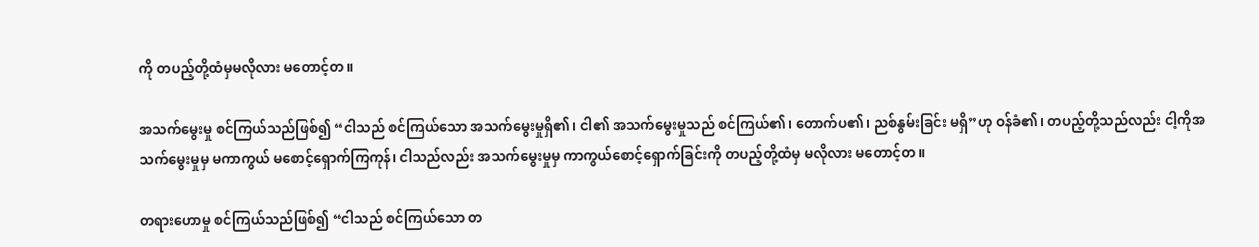ကို တပည့်တို့ထံမှမလိုလား မတောင့်တ။

အသက်မွေးမှု စင်ကြယ်သည်ဖြစ်၍ “ငါသည် စင်ကြယ်သော အသက်မွေးမှုရှိ၏၊ ငါ၏ အသက်မွေးမှုသည် စင်ကြယ်၏၊ တောက်ပ၏၊ ညစ်နွမ်းခြင်း မရှိ”ဟု ဝန်ခံ၏၊ တပည့်တို့သည်လည်း ငါ့ကိုအသက်မွေးမှုမှ မကာကွယ် မစောင့်ရှောက်ကြကုန်၊ ငါသည်လည်း အသက်မွေးမှုမှ ကာကွယ်စောင့်ရှောက်ခြင်းကို တပည့်တို့ထံမှ မလိုလား မတောင့်တ။

တရားဟောမှု စင်ကြယ်သည်ဖြစ်၍ “ငါသည် စင်ကြယ်သော တ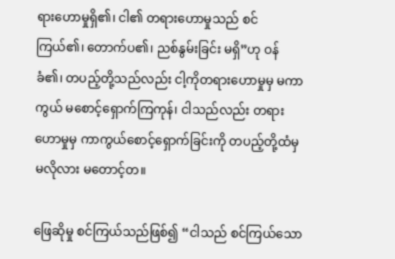ရားဟောမှုရှိ၏၊ ငါ၏ တရားဟောမှုသည် စင်ကြယ်၏၊ တောက်ပ၏၊ ညစ်နွမ်းခြင်း မရှိ”ဟု ဝန်ခံ၏၊ တပည့်တို့သည်လည်း ငါ့ကိုတရားဟောမှုမှ မကာကွယ် မစောင့်ရှောက်ကြကုန်၊ ငါသည်လည်း တရားဟောမှုမှ ကာကွယ်စောင့်ရှောက်ခြင်းကို တပည့်တို့ထံမှ မလိုလား မတောင့်တ။

ဖြေဆိုမှု စင်ကြယ်သည်ဖြစ်၍ “ငါသည် စင်ကြယ်သော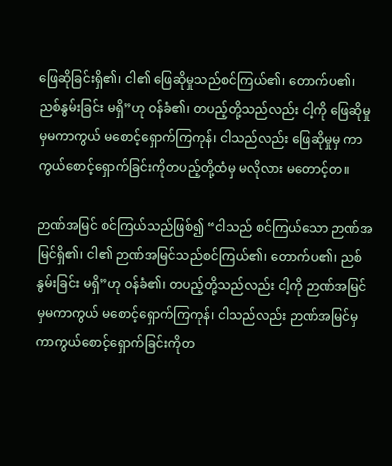ဖြေဆိုခြင်းရှိ၏၊ ငါ၏ ဖြေဆိုမှုသည်စင်ကြယ်၏၊ တောက်ပ၏၊ ညစ်နွမ်းခြင်း မရှိ”ဟု ဝန်ခံ၏၊ တပည့်တို့သည်လည်း ငါ့ကို ဖြေဆိုမှုမှမကာကွယ် မစောင့်ရှောက်ကြကုန်၊ ငါသည်လည်း ဖြေဆိုမှုမှ ကာကွယ်စောင့်ရှောက်ခြင်းကိုတပည့်တို့ထံမှ မလိုလား မတောင့်တ။

ဉာဏ်အမြင် စင်ကြယ်သည်ဖြစ်၍ “ငါသည် စင်ကြယ်သော ဉာဏ်အမြင်ရှိ၏၊ ငါ၏ ဉာဏ်အမြင်သည်စင်ကြယ်၏၊ တောက်ပ၏၊ ညစ်နွမ်းခြင်း မရှိ”ဟု ဝန်ခံ၏၊ တပည့်တို့သည်လည်း ငါ့ကို ဉာဏ်အမြင်မှမကာကွယ် မစောင့်ရှောက်ကြကုန်၊ ငါသည်လည်း ဉာဏ်အမြင်မှ ကာကွယ်စောင့်ရှောက်ခြင်းကိုတ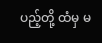ပည့်တို့ ထံမှ မ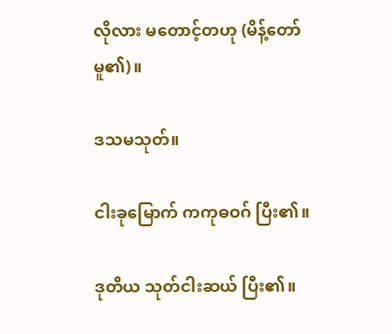လိုလား မတောင့်တဟု (မိန့်တော်မူ၏)။

ဒသမသုတ်။

ငါးခုမြောက် ကကုဓဝဂ် ပြီး၏။

ဒုတိယ သုတ်ငါးဆယ် ပြီး၏။